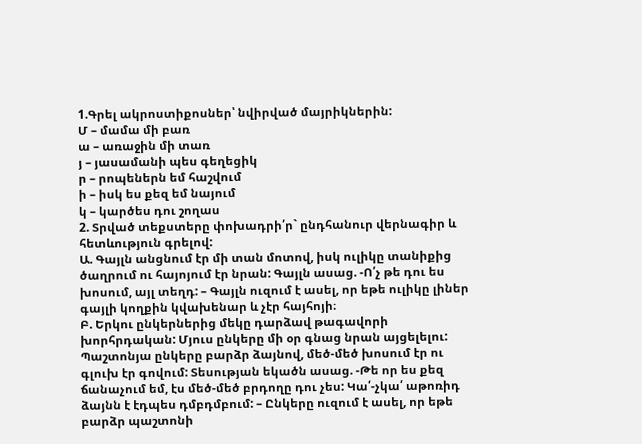1.Գրել ակրոստիքոսներ՝ նվիրված մայրիկներին:
Մ – մամա մի բառ
ա – առաջին մի տառ
յ – յասամանի պես գեղեցիկ
ր – րոպեներն եմ հաշվում
ի – իսկ ես քեզ եմ նայում
կ – կարծես դու շողաս
2. Տրված տեքստերը փոխադրի՛ր` ընդհանուր վերնագիր և հետևություն գրելով:
Ա. Գայլն անցնում էր մի տան մոտով, իսկ ուլիկը տանիքից ծաղրում ու հայոյում էր նրան: Գայլն ասաց. -Ո՛չ թե դու ես խոսում, այլ տեղդ: – Գայլն ուզում է ասել, որ եթե ուլիկը լիներ գայլի կողքին կվախենար և չէր հայհոյի։
Բ. Երկու ընկերներից մեկը դարձավ թագավորի խորհրդական: Մյուս ընկերը մի օր գնաց նրան այցելելու: Պաշտոնյա ընկերը բարձր ձայնով, մեծ-մեծ խոսում էր ու գլուխ էր գովում: Տեսության եկածն ասաց. -Թե որ ես քեզ ճանաչում եմ, էս մեծ-մեծ բրդողը դու չես: Կա՛-չկա՛ աթոռիդ ձայնն է էդպես դմբդմբում: – Ընկերը ուզում է ասել, որ եթե բարձր պաշտոնի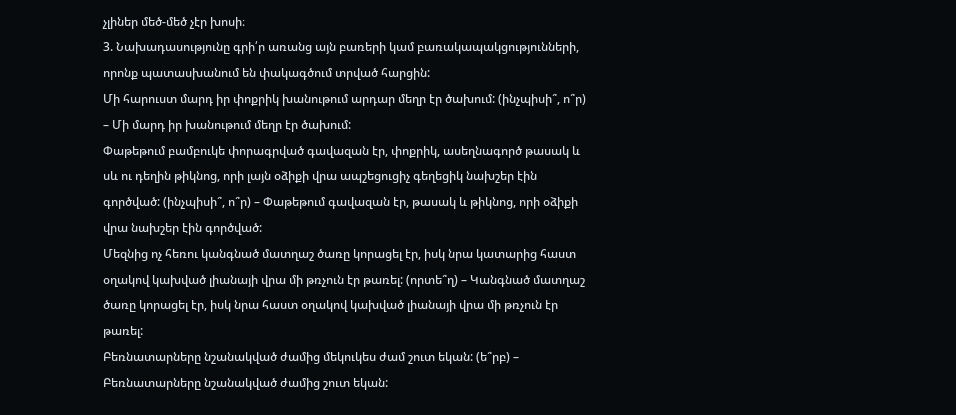չլիներ մեծ-մեծ չէր խոսի։
3. Նախադասությունը գրի՛ր առանց այն բառերի կամ բառակապակցությունների, որոնք պատասխանում են փակագծում տրված հարցին:
Մի հարուստ մարդ իր փոքրիկ խանութում արդար մեղր էր ծախում: (ինչպիսի՞, ո՞ր) – Մի մարդ իր խանութում մեղր էր ծախում:
Փաթեթում բամբուկե փորագրված գավազան էր, փոքրիկ, ասեղնագործ թասակ և սև ու դեղին թիկնոց, որի լայն օձիքի վրա ապշեցուցիչ գեղեցիկ նախշեր էին գործված: (ինչպիսի՞, ո՞ր) – Փաթեթում գավազան էր, թասակ և թիկնոց, որի օձիքի վրա նախշեր էին գործված:
Մեզնից ոչ հեռու կանգնած մատղաշ ծառը կորացել էր, իսկ նրա կատարից հաստ օղակով կախված լիանայի վրա մի թռչուն էր թառել: (որտե՞ղ) – Կանգնած մատղաշ ծառը կորացել էր, իսկ նրա հաստ օղակով կախված լիանայի վրա մի թռչուն էր թառել:
Բեռնատարները նշանակված ժամից մեկուկես ժամ շուտ եկան: (ե՞րբ) – Բեռնատարները նշանակված ժամից շուտ եկան: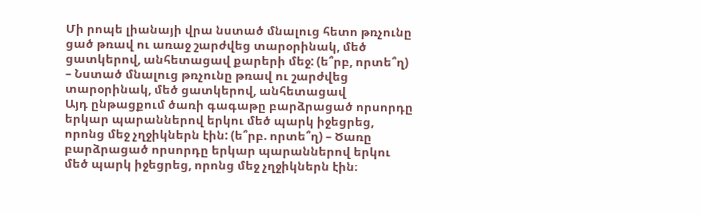Մի րոպե լիանայի վրա նստած մնալուց հետո թռչունը ցած թռավ ու առաջ շարժվեց տարօրինակ, մեծ ցատկերով, անհետացավ քարերի մեջ: (ե՞րբ, որտե՞ղ) – Նստած մնալուց թռչունը թռավ ու շարժվեց տարօրինակ, մեծ ցատկերով, անհետացավ
Այդ ընթացքում ծառի գագաթը բարձրացած որսորդը երկար պարաններով երկու մեծ պարկ իջեցրեց, որոնց մեջ չղջիկներն էին: (ե՞րբ. որտե՞ղ) – Ծառը բարձրացած որսորդը երկար պարաններով երկու մեծ պարկ իջեցրեց, որոնց մեջ չղջիկներն էին։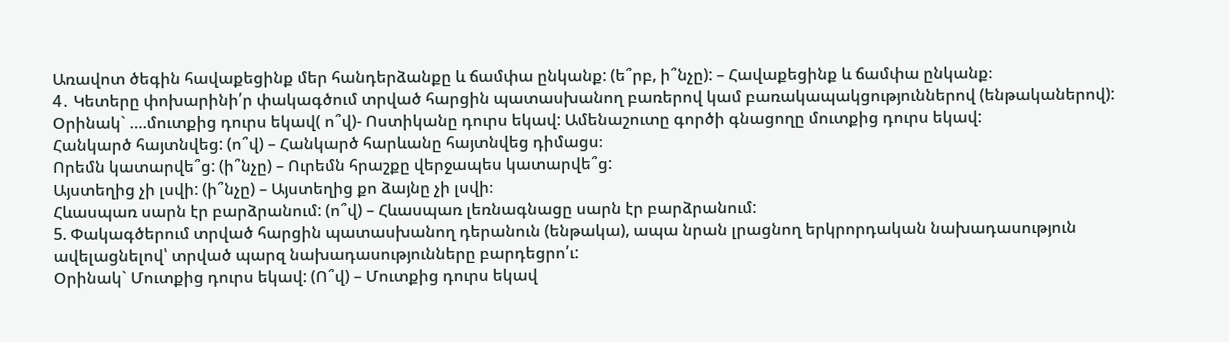Առավոտ ծեգին հավաքեցինք մեր հանդերձանքը և ճամփա ընկանք: (ե՞րբ, ի՞նչը): – Հավաքեցինք և ճամփա ընկանք։
4․ Կետերը փոխարինի՛ր փակագծում տրված հարցին պատասխանող բառերով կամ բառակապակցություններով (ենթականերով):
Օրինակ` ….մուտքից դուրս եկավ( ո՞վ)- Ոստիկանը դուրս եկավ: Ամենաշուտը գործի գնացողը մուտքից դուրս եկավ:
Հանկարծ հայտնվեց: (ո՞վ) – Հանկարծ հարևանը հայտնվեց դիմացս։
Որեմն կատարվե՞ց: (ի՞նչը) – Ուրեմն հրաշքը վերջապես կատարվե՞ց:
Այստեղից չի լսվի: (ի՞նչը) – Այստեղից քո ձայնը չի լսվի։
Հևասպառ սարն էր բարձրանում: (ո՞վ) – Հևասպառ լեռնագնացը սարն էր բարձրանում:
5. Փակագծերում տրված հարցին պատասխանող դերանուն (ենթակա), ապա նրան լրացնող երկրորդական նախադասություն ավելացնելով՝ տրված պարզ նախադասությունները բարդեցրո՛ւ:
Օրինակ` Մուտքից դուրս եկավ: (Ո՞վ) – Մուտքից դուրս եկավ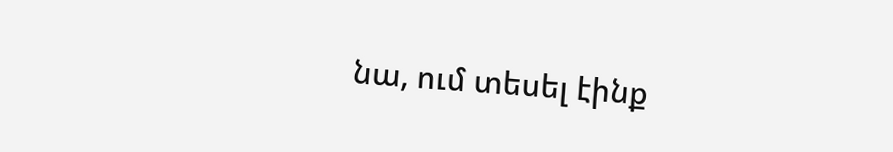նա, ում տեսել էինք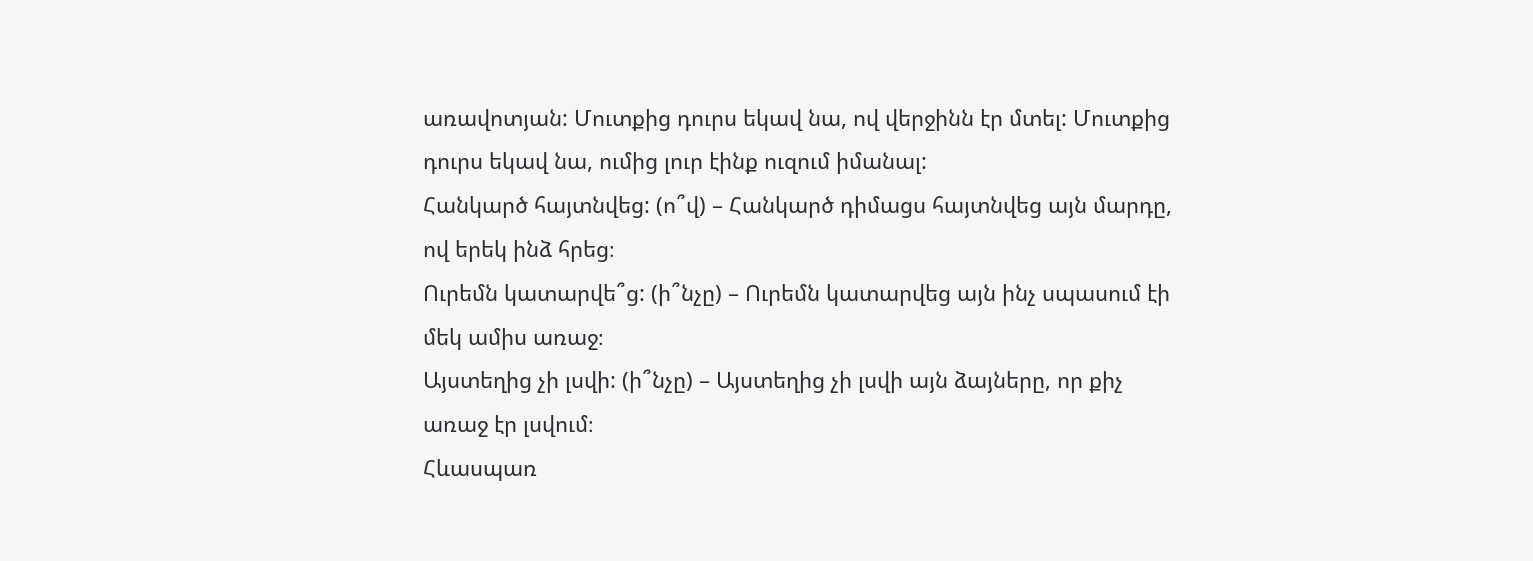առավոտյան: Մուտքից դուրս եկավ նա, ով վերջինն էր մտել: Մուտքից դուրս եկավ նա, ումից լուր էինք ուզում իմանալ:
Հանկարծ հայտնվեց: (ո՞վ) – Հանկարծ դիմացս հայտնվեց այն մարդը, ով երեկ ինձ հրեց։
Ուրեմն կատարվե՞ց: (ի՞նչը) – Ուրեմն կատարվեց այն ինչ սպասում էի մեկ ամիս առաջ։
Այստեղից չի լսվի: (ի՞նչը) – Այստեղից չի լսվի այն ձայները, որ քիչ առաջ էր լսվում։
Հևասպառ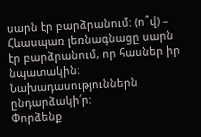սարն էր բարձրանում: (ո՞վ) – Հևասպառ լեռնագնացը սարն էր բարձրանում, որ հասներ իր նպատակին։
Նախադասություններն ընդարձակի՛ր:
Փորձենք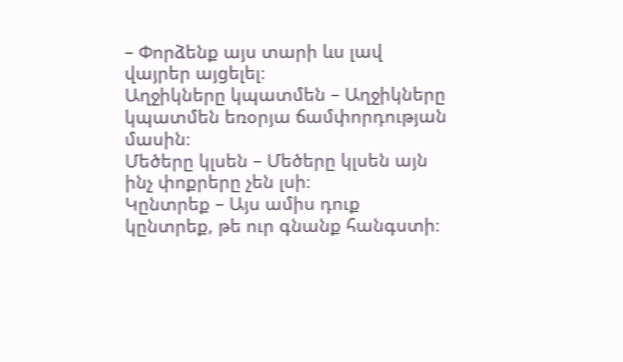– Փորձենք այս տարի ևս լավ վայրեր այցելել։
Աղջիկները կպատմեն – Աղջիկները կպատմեն եռօրյա ճամփորդության մասին։
Մեծերը կլսեն – Մեծերը կլսեն այն ինչ փոքրերը չեն լսի։
Կընտրեք – Այս ամիս դուք կընտրեք, թե ուր գնանք հանգստի։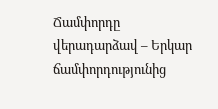Ճամփորդը վերադարձավ – Երկար ճամփորդությունից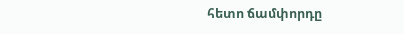հետո ճամփորդը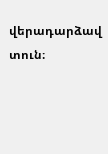վերադարձավ տուն։